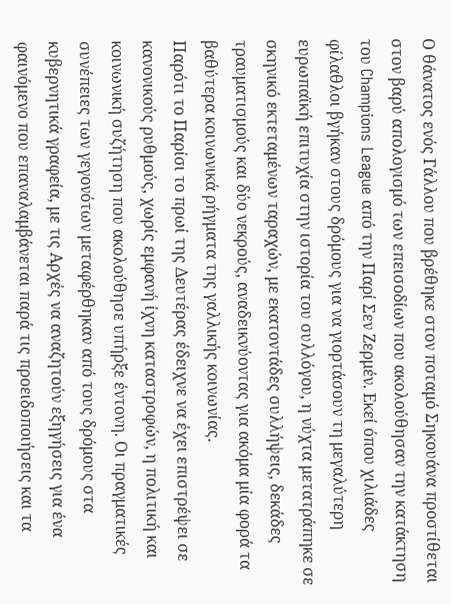Ο θάνατος ενός Γάλλου που βρέθηκε στον ποταμό Σηκουάνα προστίθεται στον βαρύ απολογισμό των επεισοδίων που ακολούθησαν την κατάκτηση του Champions League από την Παρί Σεν Ζερμέν. Εκεί όπου χιλιάδες φίλαθλοι βγήκαν στους δρόμους για να γιορτάσουν τη μεγαλύτερη ευρωπαϊκή επιτυχία στην ιστορία του συλλόγου, η νύχτα μετατράπηκε σε σκηνικό εκτεταμένων ταραχών, με εκατοντάδες συλλήψεις, δεκάδες τραυματισμούς και δύο νεκρούς, αναδεικνύοντας για ακόμα μία φορά τα βαθύτερα κοινωνικά ρήγματα της γαλλικής κοινωνίας.
Παρότι το Παρίσι το πρωί της Δευτέρας έδειχνε να έχει επιστρέψει σε κανονικούς ρυθμούς, χωρίς εμφανή ίχνη καταστροφών, η πολιτική και κοινωνική συζήτηση που ακολούθησε υπήρξε έντονη. Οι πραγματικές συνέπειες των γεγονότων μεταφέρθηκαν από τους δρόμους στα κυβερνητικά γραφεία, με τις Αρχές να αναζητούν εξηγήσεις για ένα φαινόμενο που επαναλαμβάνεται παρά τις προειδοποιήσεις και τα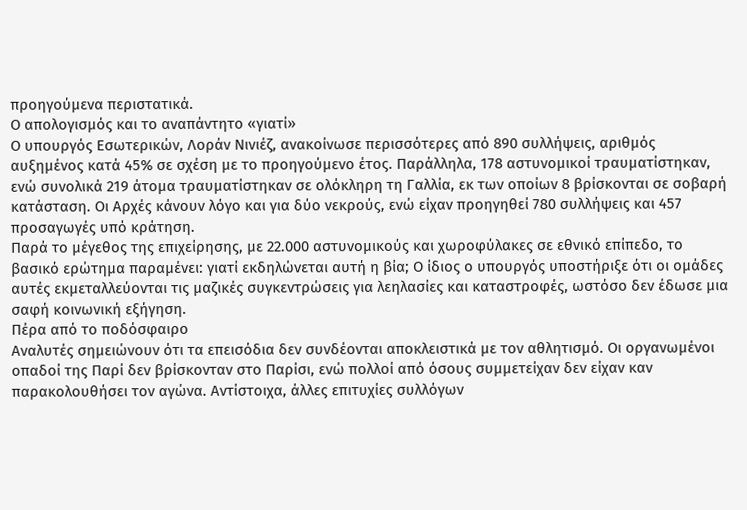προηγούμενα περιστατικά.
Ο απολογισμός και το αναπάντητο «γιατί»
Ο υπουργός Εσωτερικών, Λοράν Νινιέζ, ανακοίνωσε περισσότερες από 890 συλλήψεις, αριθμός αυξημένος κατά 45% σε σχέση με το προηγούμενο έτος. Παράλληλα, 178 αστυνομικοί τραυματίστηκαν, ενώ συνολικά 219 άτομα τραυματίστηκαν σε ολόκληρη τη Γαλλία, εκ των οποίων 8 βρίσκονται σε σοβαρή κατάσταση. Οι Αρχές κάνουν λόγο και για δύο νεκρούς, ενώ είχαν προηγηθεί 780 συλλήψεις και 457 προσαγωγές υπό κράτηση.
Παρά το μέγεθος της επιχείρησης, με 22.000 αστυνομικούς και χωροφύλακες σε εθνικό επίπεδο, το βασικό ερώτημα παραμένει: γιατί εκδηλώνεται αυτή η βία; Ο ίδιος ο υπουργός υποστήριξε ότι οι ομάδες αυτές εκμεταλλεύονται τις μαζικές συγκεντρώσεις για λεηλασίες και καταστροφές, ωστόσο δεν έδωσε μια σαφή κοινωνική εξήγηση.
Πέρα από το ποδόσφαιρο
Αναλυτές σημειώνουν ότι τα επεισόδια δεν συνδέονται αποκλειστικά με τον αθλητισμό. Οι οργανωμένοι οπαδοί της Παρί δεν βρίσκονταν στο Παρίσι, ενώ πολλοί από όσους συμμετείχαν δεν είχαν καν παρακολουθήσει τον αγώνα. Αντίστοιχα, άλλες επιτυχίες συλλόγων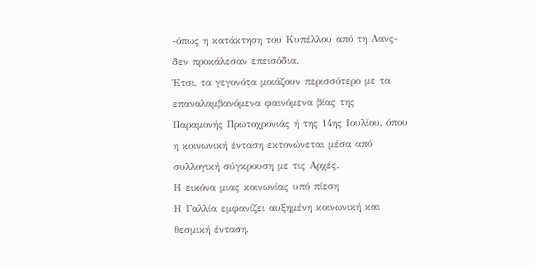-όπως η κατάκτηση του Κυπέλλου από τη Λανς- δεν προκάλεσαν επεισόδια.
Έτσι, τα γεγονότα μοιάζουν περισσότερο με τα επαναλαμβανόμενα φαινόμενα βίας της Παραμονής Πρωτοχρονιάς ή της 14ης Ιουλίου, όπου η κοινωνική ένταση εκτονώνεται μέσα από συλλογική σύγκρουση με τις Αρχές.
Η εικόνα μιας κοινωνίας υπό πίεση
Η Γαλλία εμφανίζει αυξημένη κοινωνική και θεσμική ένταση.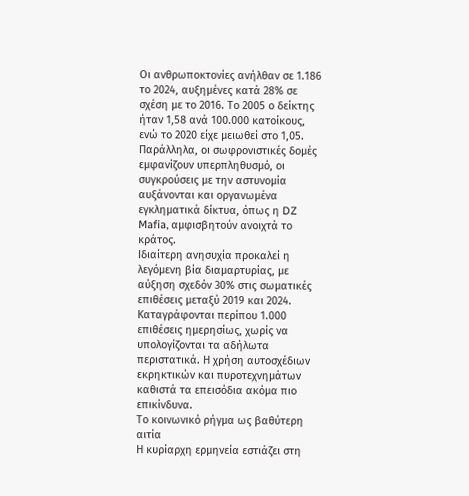Οι ανθρωποκτονίες ανήλθαν σε 1.186 το 2024, αυξημένες κατά 28% σε σχέση με το 2016. Το 2005 ο δείκτης ήταν 1,58 ανά 100.000 κατοίκους, ενώ το 2020 είχε μειωθεί στο 1,05. Παράλληλα, οι σωφρονιστικές δομές εμφανίζουν υπερπληθυσμό, οι συγκρούσεις με την αστυνομία αυξάνονται και οργανωμένα εγκληματικά δίκτυα, όπως η DZ Mafia, αμφισβητούν ανοιχτά το κράτος.
Ιδιαίτερη ανησυχία προκαλεί η λεγόμενη βία διαμαρτυρίας, με αύξηση σχεδόν 30% στις σωματικές επιθέσεις μεταξύ 2019 και 2024. Καταγράφονται περίπου 1.000 επιθέσεις ημερησίως, χωρίς να υπολογίζονται τα αδήλωτα περιστατικά. Η χρήση αυτοσχέδιων εκρηκτικών και πυροτεχνημάτων καθιστά τα επεισόδια ακόμα πιο επικίνδυνα.
Το κοινωνικό ρήγμα ως βαθύτερη αιτία
Η κυρίαρχη ερμηνεία εστιάζει στη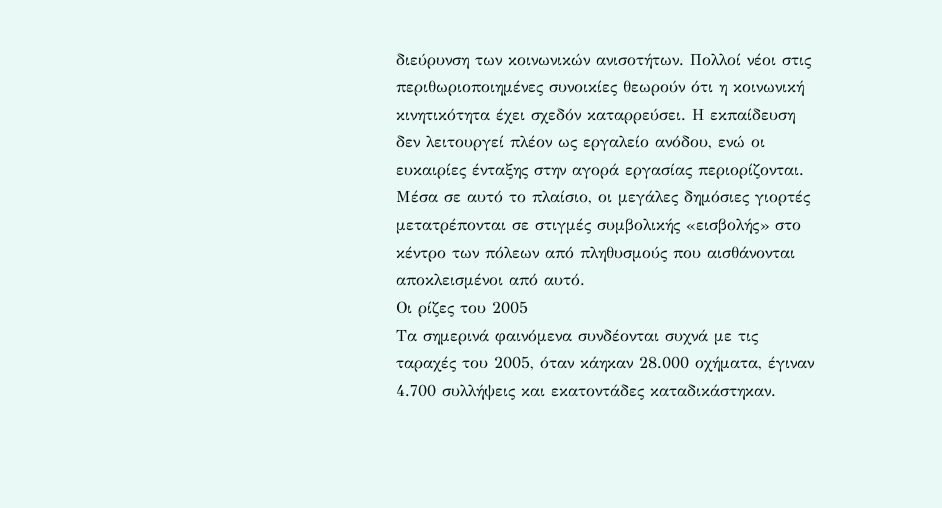διεύρυνση των κοινωνικών ανισοτήτων. Πολλοί νέοι στις περιθωριοποιημένες συνοικίες θεωρούν ότι η κοινωνική κινητικότητα έχει σχεδόν καταρρεύσει. Η εκπαίδευση δεν λειτουργεί πλέον ως εργαλείο ανόδου, ενώ οι ευκαιρίες ένταξης στην αγορά εργασίας περιορίζονται.
Μέσα σε αυτό το πλαίσιο, οι μεγάλες δημόσιες γιορτές μετατρέπονται σε στιγμές συμβολικής «εισβολής» στο κέντρο των πόλεων από πληθυσμούς που αισθάνονται αποκλεισμένοι από αυτό.
Οι ρίζες του 2005
Τα σημερινά φαινόμενα συνδέονται συχνά με τις ταραχές του 2005, όταν κάηκαν 28.000 οχήματα, έγιναν 4.700 συλλήψεις και εκατοντάδες καταδικάστηκαν.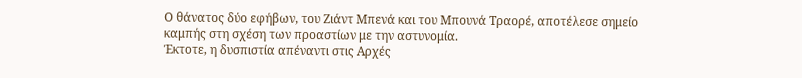Ο θάνατος δύο εφήβων, του Ζιάντ Μπενά και του Μπουνά Τραορέ, αποτέλεσε σημείο καμπής στη σχέση των προαστίων με την αστυνομία.
Έκτοτε, η δυσπιστία απέναντι στις Αρχές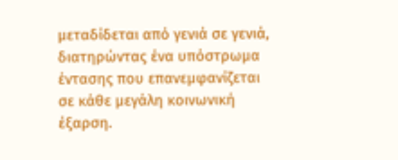μεταδίδεται από γενιά σε γενιά, διατηρώντας ένα υπόστρωμα έντασης που επανεμφανίζεται σε κάθε μεγάλη κοινωνική έξαρση.